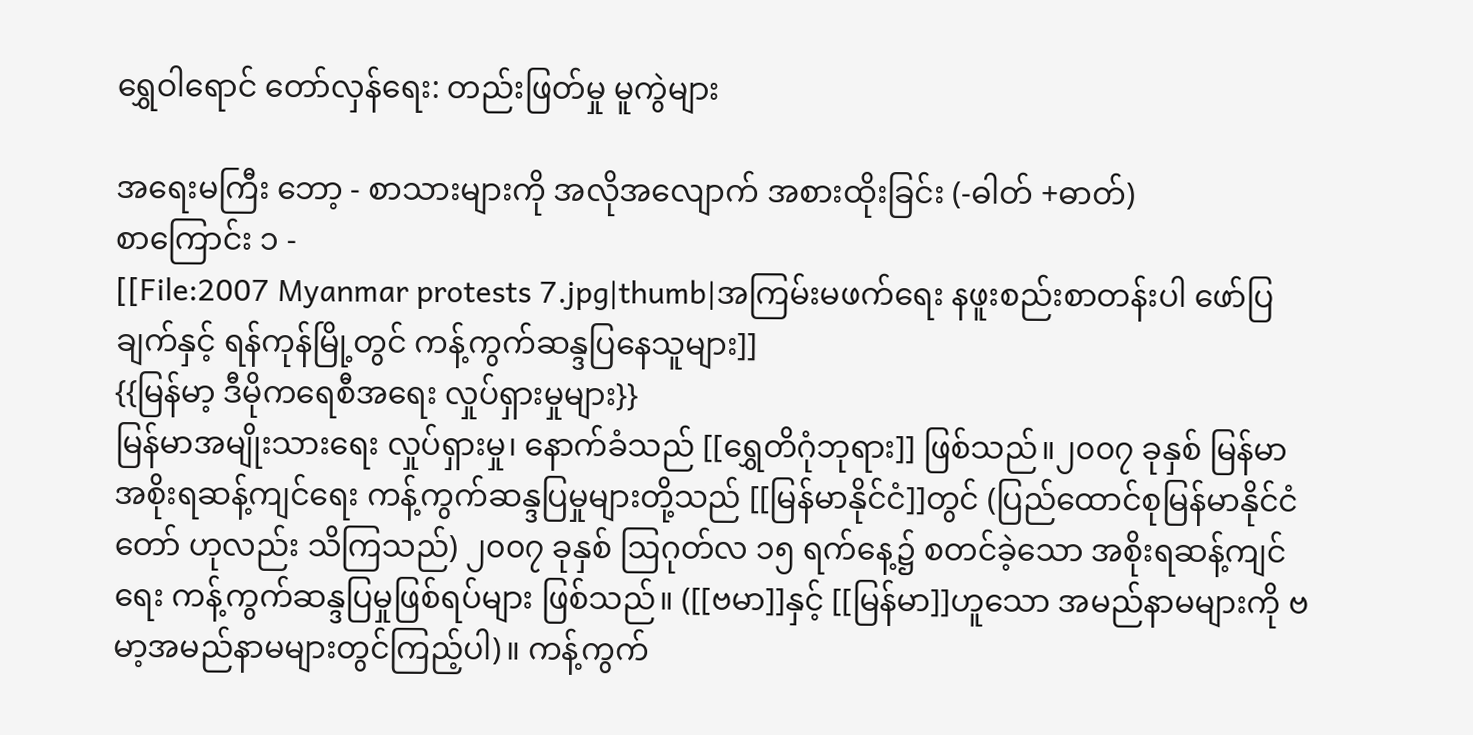ရွှေဝါရောင် တော်လှန်ရေး: တည်းဖြတ်မှု မူကွဲများ

အရေးမကြီး ဘော့ - စာသားများကို အလိုအလျောက် အစားထိုးခြင်း (-ဓါတ် +ဓာတ်)
စာကြောင်း ၁ -
[[File:2007 Myanmar protests 7.jpg|thumb|အကြမ်းမဖက်ရေး နဖူးစည်းစာတန်းပါ ဖော်ပြချက်နှင့် ရန်ကုန်မြို့တွင် ကန့်ကွက်ဆန္ဒပြနေသူများ]]
{{မြန်မာ့ ဒီမိုကရေစီအရေး လှုပ်ရှားမှုများ}}
မြန်မာအမျိုးသားရေး လှုပ်ရှားမှု၊ နောက်ခံသည် [[ရွှေတိဂုံဘုရား]] ဖြစ်သည်။၂၀၀၇ ခုနှစ် မြန်မာအစိုးရဆန့်ကျင်ရေး ကန့်ကွက်ဆန္ဒပြမှုများတို့သည် [[မြန်မာနိုင်ငံ]]တွင် (ပြည်ထောင်စုမြန်မာနိုင်ငံတော် ဟုလည်း သိကြသည်) ၂၀၀၇ ခုနှစ် ဩဂုတ်လ ၁၅ ရက်နေ့၌ စတင်ခဲ့သော အစိုးရဆန့်ကျင်ရေး ကန့်ကွက်ဆန္ဒပြမှုဖြစ်ရပ်များ ဖြစ်သည်။ ([[ဗမာ]]နှင့် [[မြန်မာ]]ဟူသော အမည်နာမများကို ဗမာ့အမည်နာမများတွင်ကြည့်ပါ)။ ကန့်ကွက်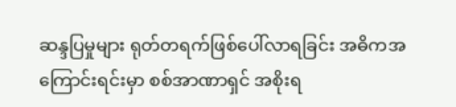ဆန္ဒပြမှုများ ရုတ်တရက်ဖြစ်ပေါ်လာရခြင်း အဓိကအကြောင်းရင်းမှာ စစ်အာဏာရှင် အစိုးရ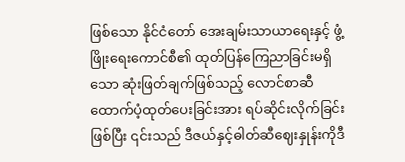ဖြစ်သော နိုင်ငံတော် အေးချမ်းသာယာရေးနှင့် ဖွံ့ဖြိုးရေးကောင်စီ၏ ထုတ်ပြန်ကြေညာခြင်းမရှိသော ဆုံးဖြတ်ချက်ဖြစ်သည့် လောင်စာဆီ ထောက်ပံ့ထုတ်ပေးခြင်းအား ရပ်ဆိုင်းလိုက်ခြင်းဖြစ်ပြီး ၎င်းသည် ဒီဇယ်နှင့်ဓါတ်ဆီဈေးနှုန်းကိုဒီ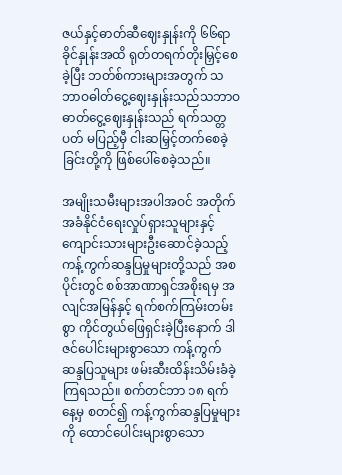ဇယ်နှင့်ဓာတ်ဆီဈေးနှုန်းကို ၆၆ရာခိုင်နှုန်းအထိ ရုတ်တရက်တိုးမြှင့်စေခဲ့ပြီး ဘတ်စ်ကားများအတွက် သဘာဝဓါတ်ငွေ့ဈေးနှုန်းသည်သဘာဝဓာတ်ငွေ့ဈေးနှုန်းသည် ရက်သတ္တပတ် မပြည့်မှီ ငါးဆမြှင့်တက်စေခဲ့ခြင်းတို့ကို ဖြစ်ပေါ်စေခဲ့သည်။

အမျိုးသမီးများအပါအဝင် အတိုက်အခံနိုင်ငံရေးလှုပ်ရှားသူများနှင့် ကျောင်းသားများဦးဆောင်ခဲ့သည့် ကန့်ကွက်ဆန္ဒပြမှုများတို့သည် အစပိုင်းတွင် စစ်အာဏာရှင်အစိုးရမှ အလျင်အမြန်နှင့် ရက်စက်ကြမ်းတမ်းစွာ ကိုင်တွယ်ဖြေရှင်းခဲ့ပြီးနောက် ဒါဇင်ပေါင်းများစွာသော ကန့်ကွက်ဆန္ဒပြသူများ ဖမ်းဆီးထိန်းသိမ်းခံခဲ့ကြရသည်။ စက်တင်ဘာ ၁၈ ရက်နေ့မှ စတင်၍ ကန့်ကွက်ဆန္ဒပြမှုများကို ထောင်ပေါင်းများစွာသော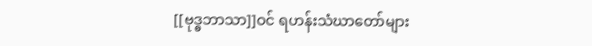[[ဗုဒ္ဓဘာသာ]]ဝင် ရဟန်းသံဃာတော်များ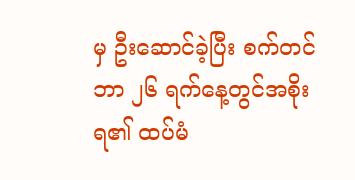မှ ဦးဆောင်ခဲ့ပြီး စက်တင်ဘာ ၂၆ ရက်နေ့တွင်အစိုးရ၏ ထပ်မံ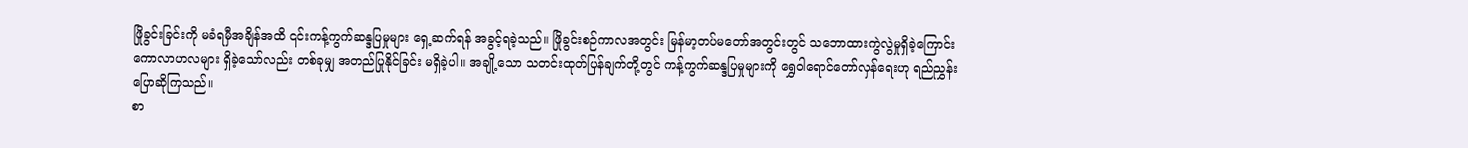ဖြိုခွင်းခြင်းကို မခံရမှီအချိန်အထိ ၎င်းကန့်ကွက်ဆန္ဒပြမှုများ ရှေ့ဆက်ရန် အခွင့်ရခဲ့သည်။ ဖြိုခွင်းစဉ်ကာလအတွင်း မြန်မာ့တပ်မတော်အတွင်းတွင် သဘောထားကွဲလွဲမှုရှိခဲ့ကြောင်း ကောလာဟလများ ရှိခဲ့သော်လည်း တစ်ခုမျှ အတည်ပြုနိုင်ခြင်း မရှိခဲ့ပါ။ အချို့သော သတင်းထုတ်ပြန်ချက်တို့တွင် ကန့်ကွက်ဆန္ဒပြမှုများကို ရွှေဝါရောင်တော်လှန်ရေးဟု ရည်ညွှန်းပြောဆိုကြသည်။
စာ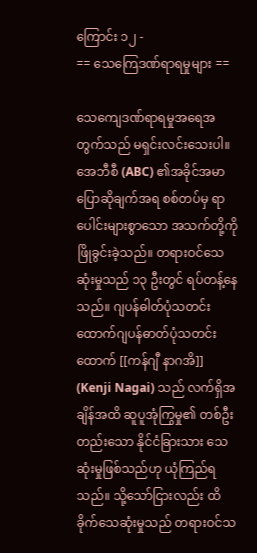ကြောင်း ၁၂ -
== သေကြေဒဏ်ရာရမှုများ ==

သေကျေဒဏ်ရာရမှုအရေအတွက်သည် မရှင်းလင်းသေးပါ။ အေဘီစီ (ABC) ၏အခိုင်အမာပြောဆိုချက်အရ စစ်တပ်မှ ရာပေါင်းများစွာသော အသက်တို့ကို ဖြိုခွင်းခဲ့သည်။ တရားဝင်သေဆုံးမှုသည် ၁၃ ဦးတွင် ရပ်တန့်နေသည်။ ဂျပန်ဓါတ်ပုံသတင်းထောက်ဂျပန်ဓာတ်ပုံသတင်းထောက် [[ကန်ဂျီ နာဂအိ]] (Kenji Nagai) သည် လက်ရှိအချိန်အထိ ဆူပူအုံကြွမှု၏ တစ်ဦးတည်းသော နိုင်ငံခြားသား သေဆုံးမှုဖြစ်သည်ဟု ယုံကြည်ရသည်။ သို့သော်ငြားလည်း ထိခိုက်သေဆုံးမှုသည် တရားဝင်သ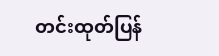တင်းထုတ်ပြန်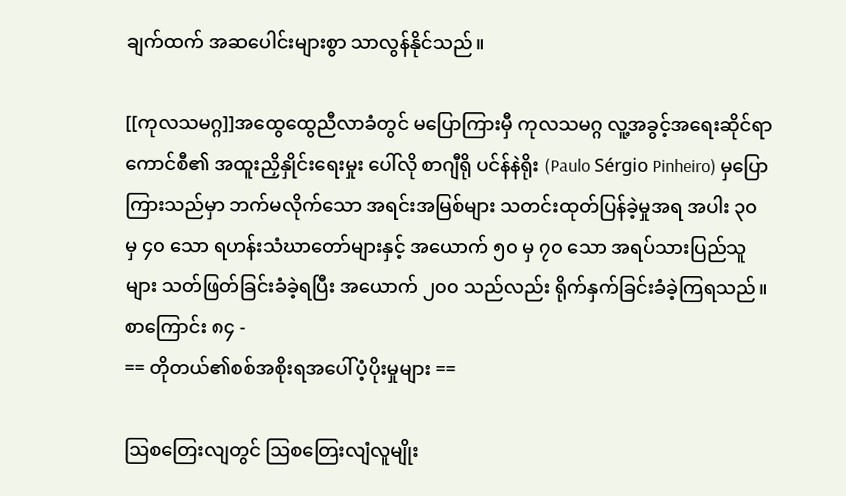ချက်ထက် အဆပေါင်းများစွာ သာလွန်နိုင်သည်။

[[ကုလသမဂ္ဂ]]အထွေထွေညီလာခံတွင် မပြောကြားမှီ ကုလသမဂ္ဂ လူ့အခွင့်အရေးဆိုင်ရာကောင်စီ၏ အထူးညှိနှိုင်းရေးမှုး ပေါ်လို စာဂျီရို ပင်န်နဲရိုး (Paulo Sérgio Pinheiro) မှပြောကြားသည်မှာ ဘက်မလိုက်သော အရင်းအမြစ်များ သတင်းထုတ်ပြန်ခဲ့မှုအရ အပါး ၃၀ မှ ၄၀ သော ရဟန်းသံဃာတော်များနှင့် အယောက် ၅၀ မှ ၇၀ သော အရပ်သားပြည်သူများ သတ်ဖြတ်ခြင်းခံခဲ့ရပြီး အယောက် ၂၀၀ သည်လည်း ရိုက်နှက်ခြင်းခံခဲ့ကြရသည်။
စာကြောင်း ၈၄ -
== တိုတယ်၏စစ်အစိုးရအပေါ်ပံ့ပိုးမှုများ ==

ဩစတြေးလျတွင် ဩစတြေးလျံလူမျိုး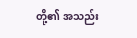တို့၏ အသည်း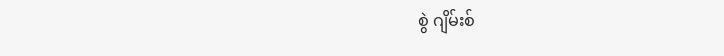စွဲ ဂျိမ်းစ်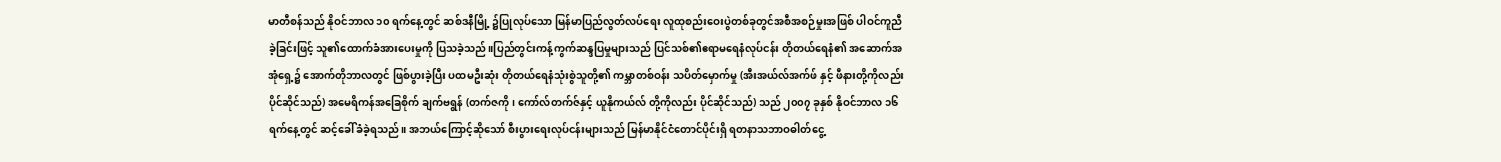မာတီစန်သည် နိုဝင်ဘာလ ၁၀ ရက်နေ့တွင် ဆစ်ဒနီမြို့ ၌ပြုလုပ်သော မြန်မာပြည်လွတ်လပ်ရေး လူထုစည်းဝေးပွဲတစ်ခုတွင်အစီအစဉ်မှုးအဖြစ် ပါဝင်ကူညီခဲ့ခြင်းဖြင့် သူ၏ထောက်ခံအားပေးမှုကို ပြသခဲ့သည်။ပြည်တွင်းကန့်ကွက်ဆန္ဒပြမှုများသည် ပြင်သစ်၏ဧရာမရေနံလုပ်ငန်း တိုတယ်ရေနံ၏ အဆောက်အအုံရှေ့၌ အောက်တိုဘာလတွင် ဖြစ်ပွားခဲ့ပြီး ပထမဦးဆုံး တိုတယ်ရေနံသုံးစွဲသူတို့၏ ကမ္ဘာတစ်ဝန်း သပိတ်မှောက်မှု (အီးအယ်လ်အက်ဖ် နှင့် ဖီနားတို့ကိုလည်း ပိုင်ဆိုင်သည်) အမေရိကန်အခြေစိုက် ချက်ဗရွန် (တက်ဇကို၊ ကော်လ်တက်ဇ်နှင့် ယူနိုကယ်လ် တို့ကိုလည်း ပိုင်ဆိုင်သည်) သည် ၂၀၀၇ ခုနှစ် နိုဝင်ဘာလ ၁၆ ရက်နေ့တွင် ဆင့်ခေါ်ခံခဲ့ရသည်။ အဘယ်ကြောင့်ဆိုသော် စီးပွားရေးလုပ်ငန်းများသည် မြန်မာနိုင်ငံတောင်ပိုင်းရှိ ရတနာသဘာဝဓါတ်ငွေ့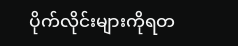ပိုက်လိုင်းများကိုရတ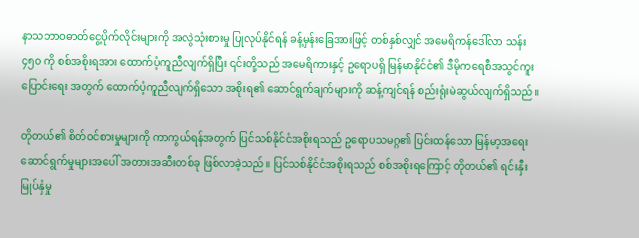နာသဘာဝဓာတ်ငွေ့ပိုက်လိုင်းများကို အလွဲသုံးစားမှု ပြုလုပ်နိုင်ရန် ခန့်မှန်းခြေအားဖြင့် တစ်နှစ်လျှင် အမေရိကန်ဒေါ်လာ သန်း ၄၅၀ ကို စစ်အစိုးရအား ထောက်ပံ့ကူညီလျက်ရှိပြီး ၎င်းတို့သည် အမေရိကားနှင့် ဥရောပရှိ မြန်မာနိုင်ငံ၏ ဒီမိုကရေစီအသွင်ကူးပြောင်းရေး အတွက် ထောက်ပံ့ကူညီလျက်ရှိသော အစိုးရ၏ ဆောင်ရွက်ချက်များကို ဆန့်ကျင်ရန် စည်းရုံးမဲဆွယ်လျက်ရှိသည်။

တိုတယ်၏ စိတ်ဝင်စားမှုများကို ကာကွယ်ရန်အတွက် ပြင်သစ်နိုင်ငံအစိုးရသည် ဥရောပသမဂ္ဂ၏ ပြင်းထန်သော မြန်မာ့အရေးဆောင်ရွက်မှုများအပေါ် အတားအဆီးတစ်ခု ဖြစ်လာခဲ့သည်။ ပြင်သစ်နိုင်ငံအစိုးရသည် စစ်အစိုးရကြောင့် တိုတယ်၏ ရင်းနှီးမြုပ်နှံမှု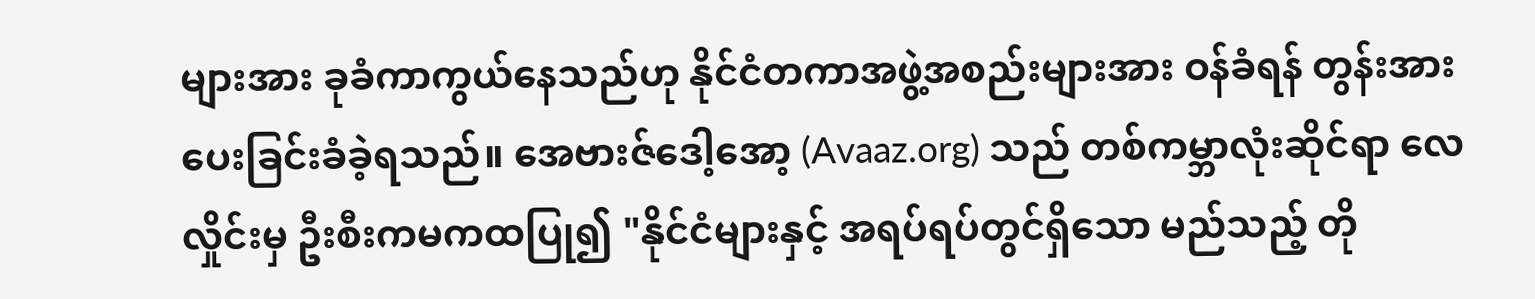များအား ခုခံကာကွယ်နေသည်ဟု နိုင်ငံတကာအဖွဲ့အစည်းများအား ဝန်ခံရန် တွန်းအားပေးခြင်းခံခဲ့ရသည်။ အေဗားဇ်ဒေါ့အော့ (Avaaz.org) သည် တစ်ကမ္ဘာလုံးဆိုင်ရာ လေလှိုင်းမှ ဦးစီးကမကထပြု၍ "နိုင်ငံများနှင့် အရပ်ရပ်တွင်ရှိသော မည်သည့် တို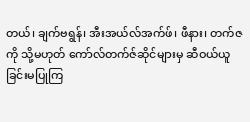တယ်၊ ချက်ဗရွန်၊ အီးအယ်လ်အက်ဖ်၊ ဖီနား၊ တက်ဇကို သို့မဟုတ် ကော်လ်တက်ဇ်ဆိုင်များမှ ဆီဝယ်ယူခြင်းမပြုကြ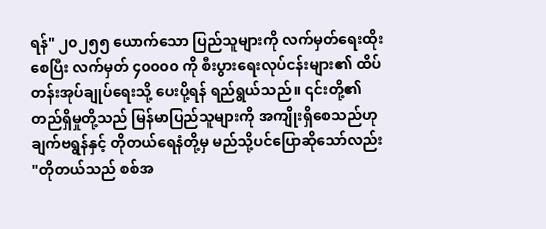ရန်" ၂၀၂၅၅ ယောက်သော ပြည်သူများကို လက်မှတ်ရေးထိုးစေပြီး လက်မှတ် ၄၀၀၀၀ ကို စီးပွားရေးလုပ်ငန်းများ၏ ထိပ်တန်းအုပ်ချုပ်ရေးသို့ ပေးပို့ရန် ရည်ရွယ်သည်။ ၎င်းတို့၏ တည်ရှိမှုတို့သည် မြန်မာပြည်သူများကို အကျိုးရှိစေသည်ဟု ချက်ဗရွန်နှင့် တိုတယ်ရေနံတို့မှ မည်သို့ပင်ပြောဆိုသော်လည်း "တိုတယ်သည် စစ်အ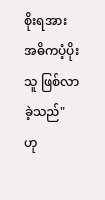စိုးရအား အဓိကပံ့ပိုးသူ ဖြစ်လာခဲ့သည်" ဟု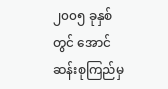၂၀၀၅ ခုနှစ်တွင် အောင်ဆန်းစုကြည်မှ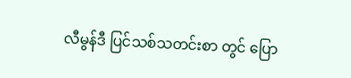လီမွန်ဒီ ပြင်သစ်သတင်းစာ တွင် ပြော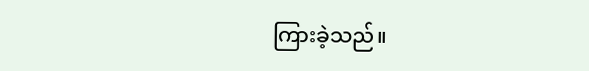ကြားခဲ့သည်။